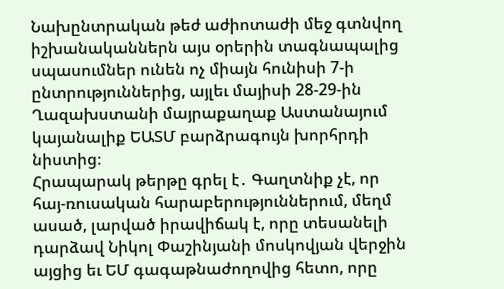Նախընտրական թեժ աժիոտաժի մեջ գտնվող իշխանականներն այս օրերին տագնապալից սպասումներ ունեն ոչ միայն հունիսի 7-ի ընտրություններից, այլեւ մայիսի 28-29-ին Ղազախստանի մայրաքաղաք Աստանայում կայանալիք ԵԱՏՄ բարձրագույն խորհրդի նիստից։
Հրապարակ թերթը գրել է․ Գաղտնիք չէ, որ հայ-ռուսական հարաբերություններում, մեղմ ասած, լարված իրավիճակ է, որը տեսանելի դարձավ Նիկոլ Փաշինյանի մոսկովյան վերջին այցից եւ ԵՄ գագաթնաժողովից հետո, որը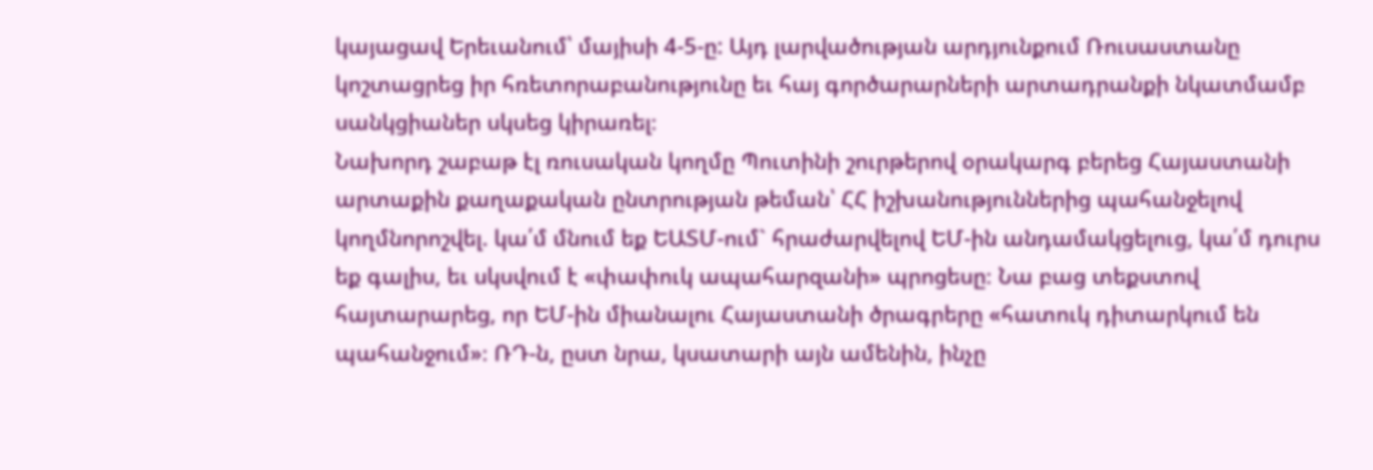կայացավ Երեւանում՝ մայիսի 4-5-ը: Այդ լարվածության արդյունքում Ռուսաստանը կոշտացրեց իր հռետորաբանությունը եւ հայ գործարարների արտադրանքի նկատմամբ սանկցիաներ սկսեց կիրառել։
Նախորդ շաբաթ էլ ռուսական կողմը Պուտինի շուրթերով օրակարգ բերեց Հայաստանի արտաքին քաղաքական ընտրության թեման՝ ՀՀ իշխանություններից պահանջելով կողմնորոշվել. կա՛մ մնում եք ԵԱՏՄ-ում` հրաժարվելով ԵՄ-ին անդամակցելուց, կա՛մ դուրս եք գալիս, եւ սկսվում է «փափուկ ապահարզանի» պրոցեսը։ Նա բաց տեքստով հայտարարեց, որ ԵՄ-ին միանալու Հայաստանի ծրագրերը «հատուկ դիտարկում են պահանջում»։ ՌԴ-ն, ըստ նրա, կսատարի այն ամենին, ինչը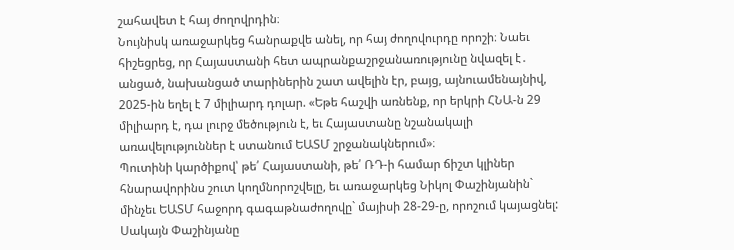շահավետ է հայ ժողովրդին։
Նույնիսկ առաջարկեց հանրաքվե անել, որ հայ ժողովուրդը որոշի։ Նաեւ հիշեցրեց, որ Հայաստանի հետ ապրանքաշրջանառությունը նվազել է․ անցած, նախանցած տարիներին շատ ավելին էր, բայց, այնուամենայնիվ, 2025-ին եղել է 7 միլիարդ դոլար. «Եթե հաշվի առնենք, որ երկրի ՀՆԱ-ն 29 միլիարդ է, դա լուրջ մեծություն է, եւ Հայաստանը նշանակալի առավելություններ է ստանում ԵԱՏՄ շրջանակներում»։
Պուտինի կարծիքով՝ թե՛ Հայաստանի, թե՛ ՌԴ-ի համար ճիշտ կլիներ հնարավորինս շուտ կողմնորոշվելը, եւ առաջարկեց Նիկոլ Փաշինյանին` մինչեւ ԵԱՏՄ հաջորդ գագաթնաժողովը` մայիսի 28-29-ը, որոշում կայացնել: Սակայն Փաշինյանը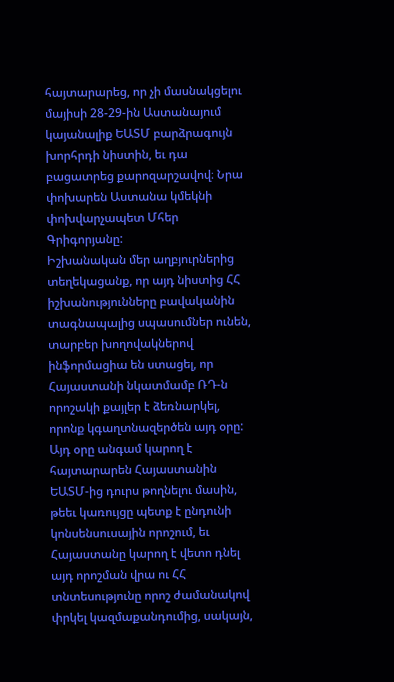հայտարարեց, որ չի մասնակցելու մայիսի 28-29-ին Աստանայում կայանալիք ԵԱՏՄ բարձրագույն խորհրդի նիստին, եւ դա բացատրեց քարոզարշավով։ Նրա փոխարեն Աստանա կմեկնի փոխվարչապետ Մհեր Գրիգորյանը:
Իշխանական մեր աղբյուրներից տեղեկացանք, որ այդ նիստից ՀՀ իշխանությունները բավականին տագնապալից սպասումներ ունեն, տարբեր խողովակներով ինֆորմացիա են ստացել, որ Հայաստանի նկատմամբ ՌԴ-ն որոշակի քայլեր է ձեռնարկել, որոնք կգաղտնազերծեն այդ օրը: Այդ օրը անգամ կարող է հայտարարեն Հայաստանին ԵԱՏՄ-ից դուրս թողնելու մասին, թեեւ կառույցը պետք է ընդունի կոնսենսուսային որոշում, եւ Հայաստանը կարող է վետո դնել այդ որոշման վրա ու ՀՀ տնտեսությունը որոշ ժամանակով փրկել կազմաքանդումից, սակայն,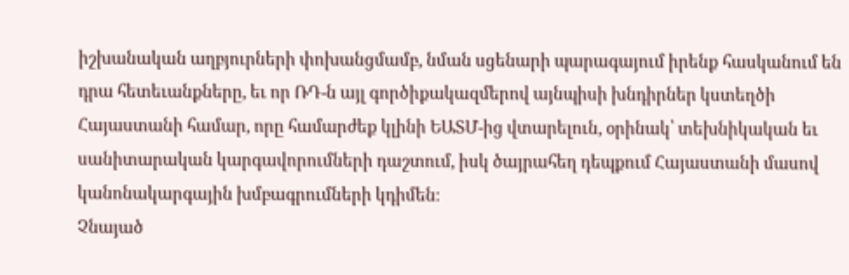իշխանական աղբյուրների փոխանցմամբ, նման սցենարի պարագայում իրենք հասկանում են դրա հետեւանքները, եւ որ ՌԴ-ն այլ գործիքակազմերով այնպիսի խնդիրներ կստեղծի Հայաստանի համար, որը համարժեք կլինի ԵԱՏՄ-ից վտարելուն, օրինակ՝ տեխնիկական եւ սանիտարական կարգավորումների դաշտում, իսկ ծայրահեղ դեպքում Հայաստանի մասով կանոնակարգային խմբագրումների կդիմեն։
Չնայած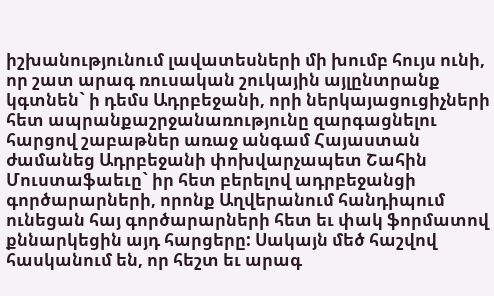իշխանությունում լավատեսների մի խումբ հույս ունի, որ շատ արագ ռուսական շուկային այլընտրանք կգտնեն` ի դեմս Ադրբեջանի, որի ներկայացուցիչների հետ ապրանքաշրջանառությունը զարգացնելու հարցով շաբաթներ առաջ անգամ Հայաստան ժամանեց Ադրբեջանի փոխվարչապետ Շահին Մուստաֆաեւը` իր հետ բերելով ադրբեջանցի գործարարների, որոնք Աղվերանում հանդիպում ունեցան հայ գործարարների հետ եւ փակ ֆորմատով քննարկեցին այդ հարցերը: Սակայն մեծ հաշվով հասկանում են, որ հեշտ եւ արագ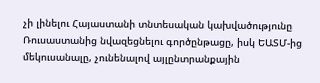չի լինելու Հայաստանի տնտեսական կախվածությունը Ռուսաստանից նվազեցնելու գործընթացը, իսկ ԵԱՏՄ-ից մեկուսանալը, չունենալով այլընտրանքային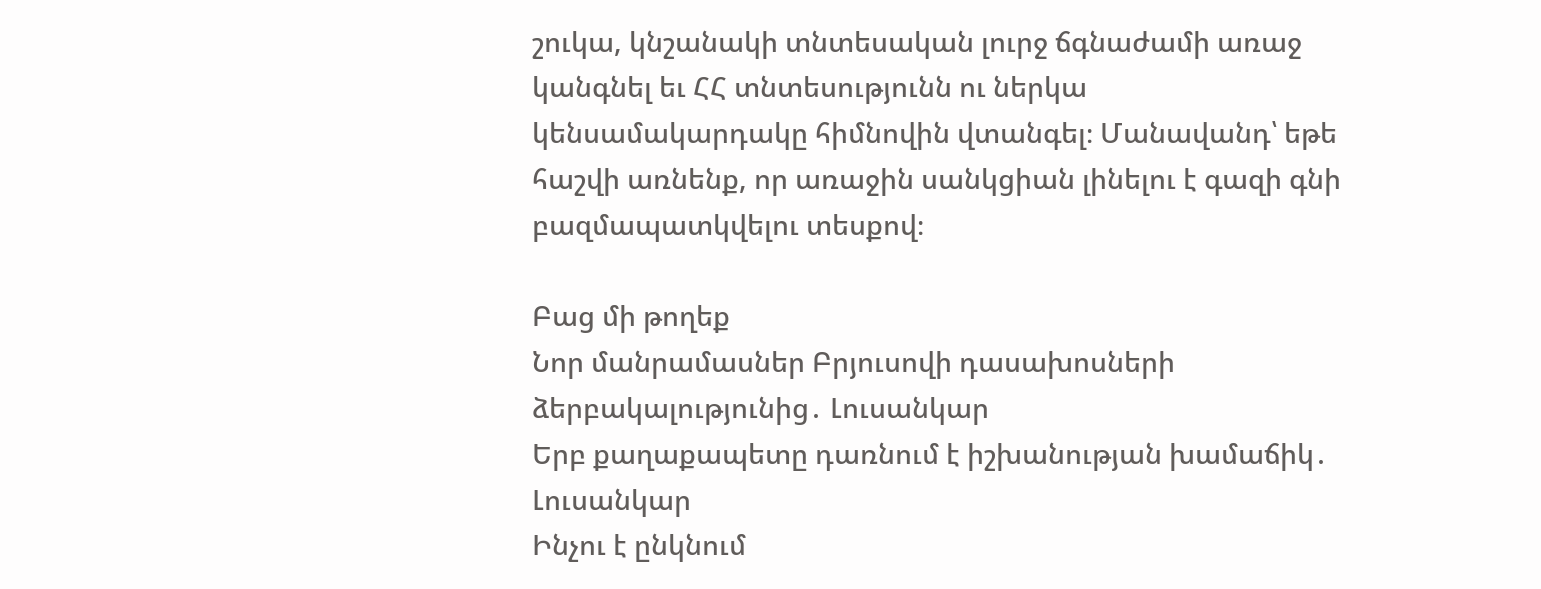շուկա, կնշանակի տնտեսական լուրջ ճգնաժամի առաջ կանգնել եւ ՀՀ տնտեսությունն ու ներկա կենսամակարդակը հիմնովին վտանգել։ Մանավանդ՝ եթե հաշվի առնենք, որ առաջին սանկցիան լինելու է գազի գնի բազմապատկվելու տեսքով։

Բաց մի թողեք
Նոր մանրամասներ Բրյուսովի դասախոսների ձերբակալությունից․ Լուսանկար
Երբ քաղաքապետը դառնում է իշխանության խամաճիկ․ Լուսանկար
Ինչու է ընկնում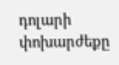դոլարի փոխարժեքը